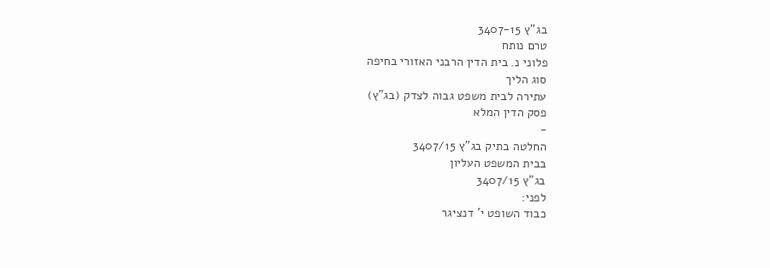בג"ץ 3407-15
טרם נותח
פלוני נ. בית הדין הרבני האזורי בחיפה
סוג הליך
עתירה לבית משפט גבוה לצדק (בג"ץ)
פסק הדין המלא
-
החלטה בתיק בג"ץ 3407/15
בבית המשפט העליון
בג"ץ 3407/15
לפני:
כבוד השופט י' דנציגר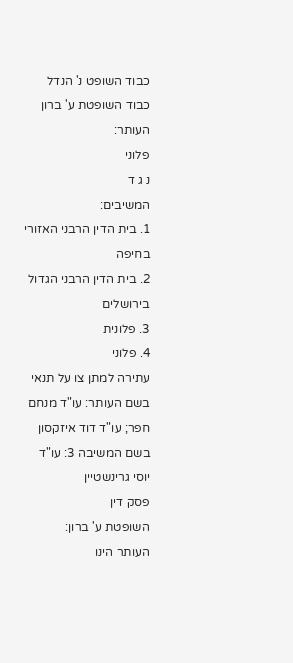כבוד השופט נ' הנדל
כבוד השופטת ע' ברון
העותר:
פלוני
נ ג ד
המשיבים:
1. בית הדין הרבני האזורי בחיפה
2. בית הדין הרבני הגדול בירושלים
3. פלונית
4. פלוני
עתירה למתן צו על תנאי
בשם העותר: עו"ד מנחם חפר; עו"ד דוד איזקסון
בשם המשיבה 3: עו"ד יוסי גרינשטיין
פסק דין
השופטת ע' ברון:
העותר הינו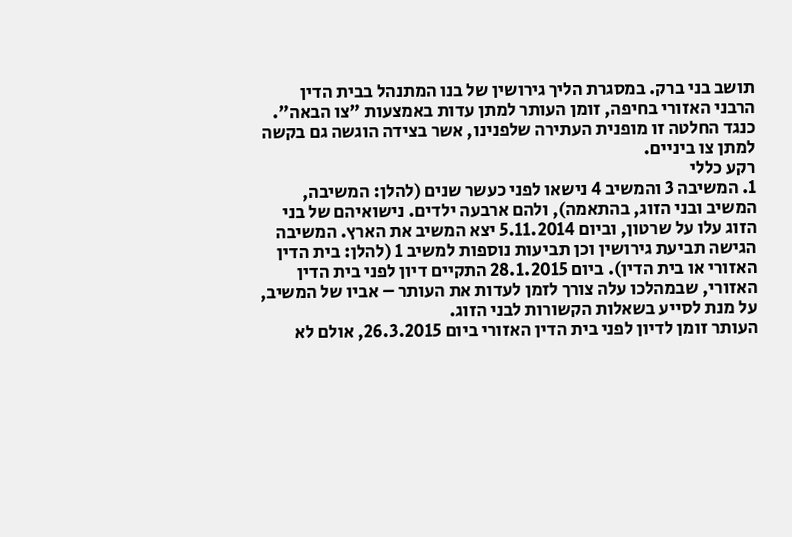תושב בני ברק. במסגרת הליך גירושין של בנו המתנהל בבית הדין הרבני האזורי בחיפה, זומן העותר למתן עדות באמצעות "צו הבאה". כנגד החלטה זו מופנית העתירה שלפנינו, אשר בצידה הוגשה גם בקשה למתן צו ביניים.
רקע כללי
1. המשיבה 3 והמשיב 4 נישאו לפני כעשר שנים (להלן: המשיבה, המשיב ובני הזוג, בהתאמה), ולהם ארבעה ילדים. נישואיהם של בני הזוג עלו על שרטון, וביום 5.11.2014 יצא המשיב את הארץ. המשיבה הגישה תביעת גירושין וכן תביעות נוספות למשיב 1 (להלן: בית הדין האזורי או בית הדין). ביום 28.1.2015 התקיים דיון לפני בית הדין האזורי, שבמהלכו עלה צורך לזמן לעדות את העותר – אביו של המשיב, על מנת לסייע בשאלות הקשורות לבני הזוג.
העותר זומן לדיון לפני בית הדין האזורי ביום 26.3.2015, אולם לא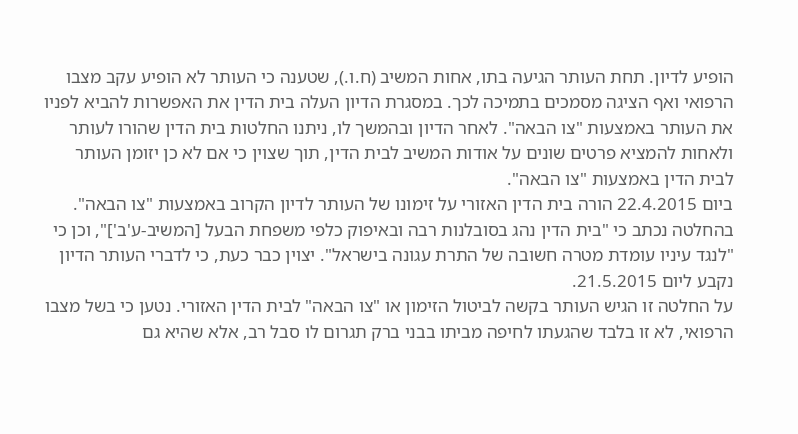הופיע לדיון. תחת העותר הגיעה בתו, אחות המשיב (ח.ו.), שטענה כי העותר לא הופיע עקב מצבו הרפואי ואף הציגה מסמכים בתמיכה לכך. במסגרת הדיון העלה בית הדין את האפשרות להביא לפניו את העותר באמצעות "צו הבאה". לאחר הדיון ובהמשך לו, ניתנו החלטות בית הדין שהורו לעותר ולאחות להמציא פרטים שונים על אודות המשיב לבית הדין, תוך שצוין כי אם לא כן יזומן העותר לבית הדין באמצעות "צו הבאה".
ביום 22.4.2015 הורה בית הדין האזורי על זימונו של העותר לדיון הקרוב באמצעות "צו הבאה". בהחלטה נכתב כי "בית הדין נהג בסובלנות רבה ובאיפוק כלפי משפחת הבעל [המשיב-ע'ב']", וכן כי "לנגד עיניו עומדת מטרה חשובה של התרת עגונה בישראל". יצוין כבר כעת, כי לדברי העותר הדיון נקבע ליום 21.5.2015.
על החלטה זו הגיש העותר בקשה לביטול הזימון או "צו הבאה" לבית הדין האזורי. נטען כי בשל מצבו הרפואי, לא זו בלבד שהגעתו לחיפה מביתו בבני ברק תגרום לו סבל רב, אלא שהיא גם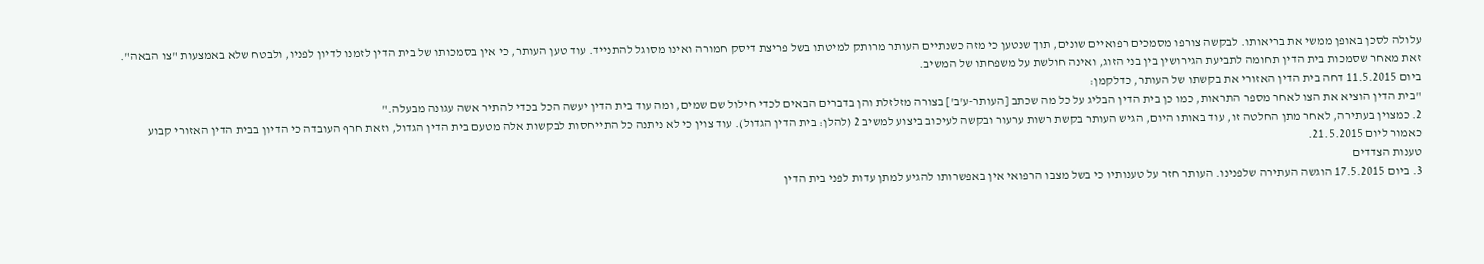עלולה לסכן באופן ממשי את בריאותו. לבקשה צורפו מסמכים רפואיים שונים, תוך שנטען כי מזה כשנתיים העותר מרותק למיטתו בשל פריצת דיסק חמורה ואינו מסוגל להתנייד. עוד טען העותר, כי אין בסמכותו של בית הדין לזמנו לדיון לפניו, ולבטח שלא באמצעות "צו הבאה". זאת מאחר שסמכות בית הדין תחומה לתביעת הגירושין בין בני הזוג, ואינה חולשת על משפחתו של המשיב.
ביום 11.5.2015 דחה בית הדין האזורי את בקשתו של העותר, כדלקמן:
"בית הדין הוציא את הצו לאחר מספר התראות, כמו כן בית הדין הבליג על כל מה שכתב [העותר-ע'ב'] בצורה מזלזלת והן בדברים הבאים לכדי חילול שם שמים, ומה עוד בית הדין יעשה הכל בכדי להתיר אשה עגונה מבעלה."
2. כמצוין בעתירה, לאחר מתן החלטה זו, עוד באותו היום, הגיש העותר בקשת רשות ערעור ובקשה לעיכוב ביצוע למשיב 2 (להלן: בית הדין הגדול). עוד צוין כי לא ניתנה כל התייחסות לבקשות אלה מטעם בית הדין הגדול, וזאת חרף העובדה כי הדיון בבית הדין האזורי קבוע כאמור ליום 21.5.2015.
טענות הצדדים
3. ביום 17.5.2015 הוגשה העתירה שלפנינו. העותר חזר על טענותיו כי בשל מצבו הרפואי אין באפשרותו להגיע למתן עדות לפני בית הדין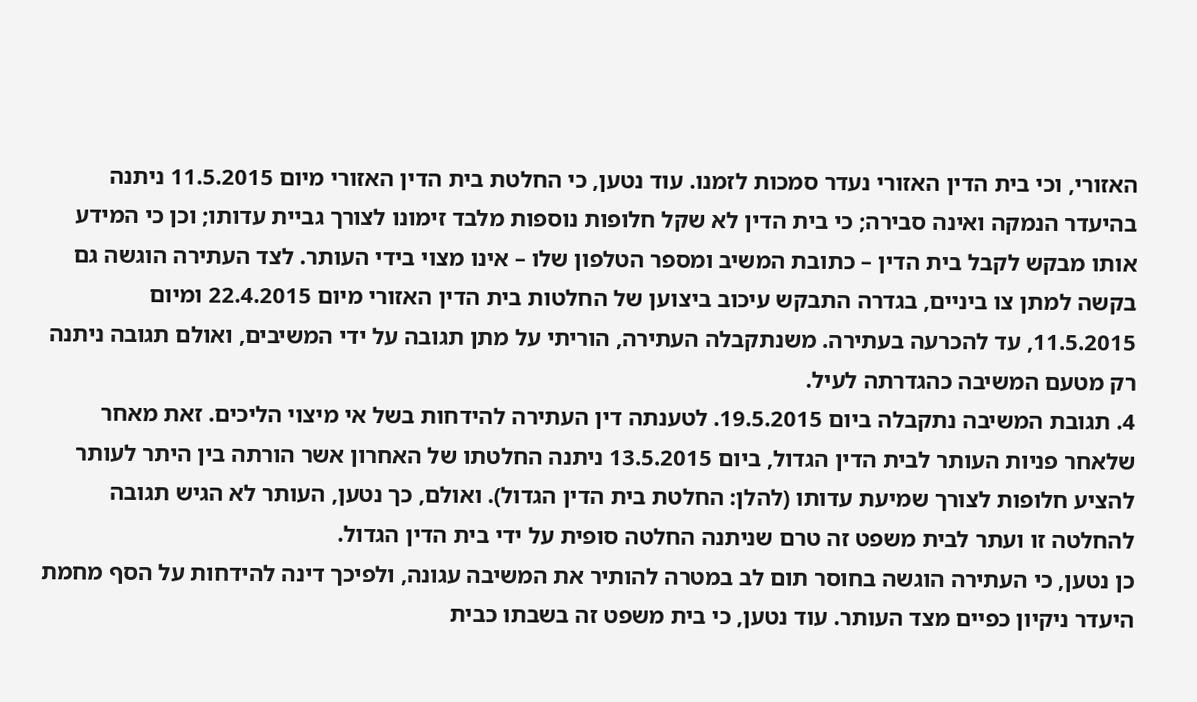האזורי, וכי בית הדין האזורי נעדר סמכות לזמנו. עוד נטען, כי החלטת בית הדין האזורי מיום 11.5.2015 ניתנה בהיעדר הנמקה ואינה סבירה; כי בית הדין לא שקל חלופות נוספות מלבד זימונו לצורך גביית עדותו; וכן כי המידע אותו מבקש לקבל בית הדין – כתובת המשיב ומספר הטלפון שלו – אינו מצוי בידי העותר. לצד העתירה הוגשה גם בקשה למתן צו ביניים, בגדרה התבקש עיכוב ביצוען של החלטות בית הדין האזורי מיום 22.4.2015 ומיום 11.5.2015, עד להכרעה בעתירה. משנתקבלה העתירה, הוריתי על מתן תגובה על ידי המשיבים, ואולם תגובה ניתנה רק מטעם המשיבה כהגדרתה לעיל.
4. תגובת המשיבה נתקבלה ביום 19.5.2015. לטענתה דין העתירה להידחות בשל אי מיצוי הליכים. זאת מאחר שלאחר פניות העותר לבית הדין הגדול, ביום 13.5.2015 ניתנה החלטתו של האחרון אשר הורתה בין היתר לעותר להציע חלופות לצורך שמיעת עדותו (להלן: החלטת בית הדין הגדול). ואולם, כך נטען, העותר לא הגיש תגובה להחלטה זו ועתר לבית משפט זה טרם שניתנה החלטה סופית על ידי בית הדין הגדול.
כן נטען, כי העתירה הוגשה בחוסר תום לב במטרה להותיר את המשיבה עגונה, ולפיכך דינה להידחות על הסף מחמת היעדר ניקיון כפיים מצד העותר. עוד נטען, כי בית משפט זה בשבתו כבית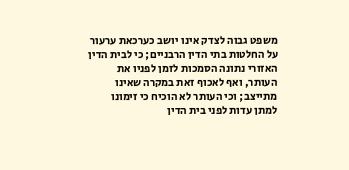משפט גבוה לצדק אינו יושב כערכאת ערעור על החלטות בתי הדין הרבניים; כי לבית הדין האזורי נתונה הסמכות לזמן לפניו את העותר, ואף לאכוף זאת במקרה שאינו מתייצב; וכי העותר לא הוכיח כי זימונו למתן עדות לפני בית הדין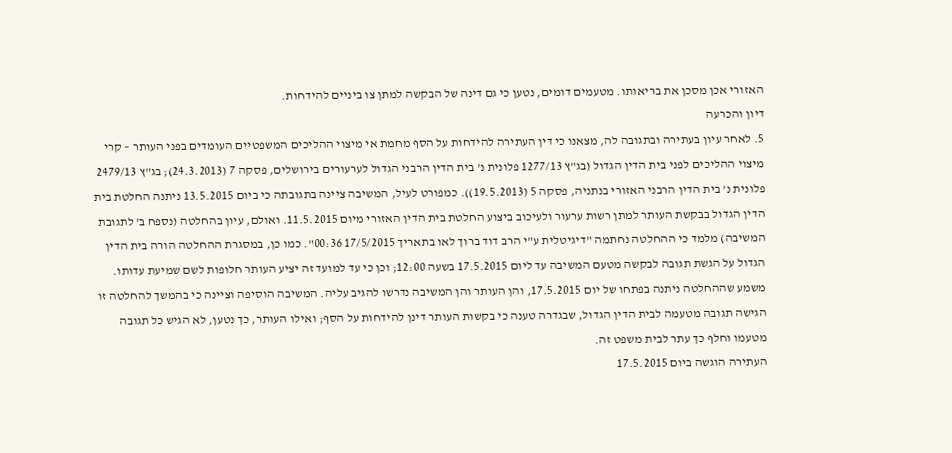האזורי אכן מסכן את בריאותו. מטעמים דומים, נטען כי גם דינה של הבקשה למתן צו ביניים להידחות.
דיון והכרעה
5. לאחר עיון בעתירה ובתגובה לה, מצאנו כי דין העתירה להידחות על הסף מחמת אי מיצוי ההליכים המשפטיים העומדים בפני העותר – קרי מיצוי ההליכים לפני בית הדין הגדול (בג"ץ 1277/13 פלונית נ' בית הדין הרבני הגדול לערעורים בירושלים, פסקה 7 (24.3.2013); בג"ץ 2479/13 פלונית נ' בית הדין הרבני האזורי בנתניה, פסקה 5 (19.5.2013)). כמפורט לעיל, המשיבה ציינה בתגובתה כי ביום 13.5.2015 ניתנה החלטת בית הדין הגדול בבקשת העותר למתן רשות ערעור ולעיכוב ביצוע החלטת בית הדין האזורי מיום 11.5.2015. ואולם, עיון בהחלטה (נספח ב' לתגובת המשיבה) מלמד כי ההחלטה נחתמה "דיגיטלית ע"י הרב דוד ברוך לאו בתאריך 17/5/2015 00:36". כמו כן, במסגרת ההחלטה הורה בית הדין הגדול על הגשת תגובה לבקשה מטעם המשיבה עד ליום 17.5.2015 בשעה 12:00; וכן כי עד למועד זה יציע העותר חלופות לשם שמיעת עדותו. משמע שההחלטה ניתנה בפתחו של יום 17.5.2015, והן העותר והן המשיבה נדרשו להגיב עליה. המשיבה הוסיפה וציינה כי בהמשך להחלטה זו הגישה תגובה מטעמה לבית הדין הגדול, שבגדרה טענה כי בקשות העותר דינן להידחות על הסף; ואילו העותר, כך נטען, לא הגיש כל תגובה מטעמו וחלף כך עתר לבית משפט זה.
העתירה הוגשה ביום 17.5.2015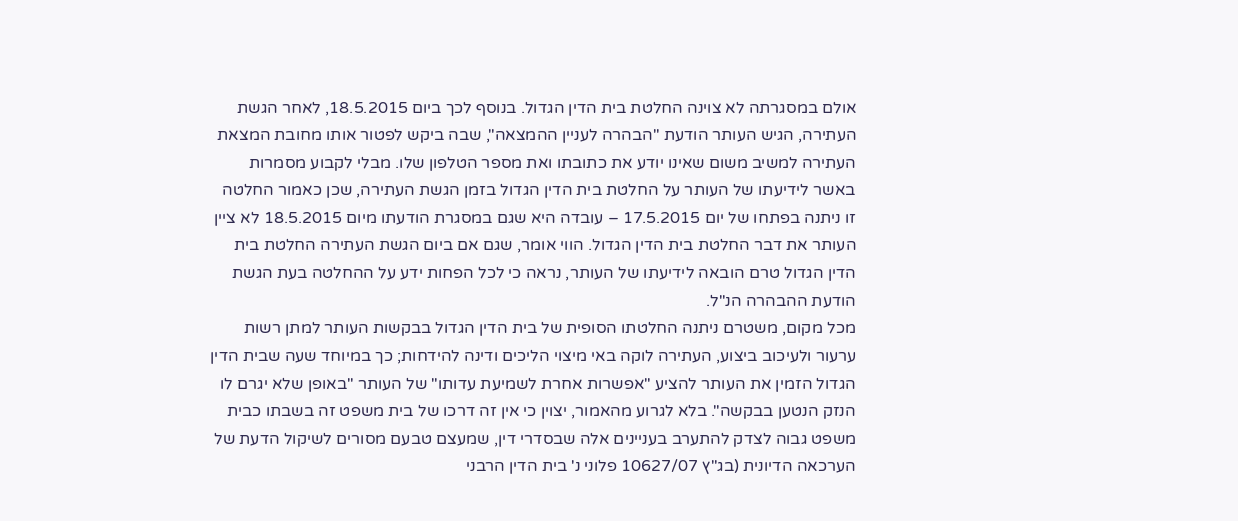אולם במסגרתה לא צוינה החלטת בית הדין הגדול. בנוסף לכך ביום 18.5.2015, לאחר הגשת העתירה, הגיש העותר הודעת "הבהרה לעניין ההמצאה", שבה ביקש לפטור אותו מחובת המצאת העתירה למשיב משום שאינו יודע את כתובתו ואת מספר הטלפון שלו. מבלי לקבוע מסמרות באשר לידיעתו של העותר על החלטת בית הדין הגדול בזמן הגשת העתירה, שכן כאמור החלטה זו ניתנה בפתחו של יום 17.5.2015 – עובדה היא שגם במסגרת הודעתו מיום 18.5.2015 לא ציין העותר את דבר החלטת בית הדין הגדול. הווי אומר, שגם אם ביום הגשת העתירה החלטת בית הדין הגדול טרם הובאה לידיעתו של העותר, נראה כי לכל הפחות ידע על ההחלטה בעת הגשת הודעת ההבהרה הנ"ל.
מכל מקום, משטרם ניתנה החלטתו הסופית של בית הדין הגדול בבקשות העותר למתן רשות ערעור ולעיכוב ביצוע, העתירה לוקה באי מיצוי הליכים ודינה להידחות; כך במיוחד שעה שבית הדין הגדול הזמין את העותר להציע "אפשרות אחרת לשמיעת עדותו" של העותר "באופן שלא יגרם לו הנזק הנטען בבקשה". בלא לגרוע מהאמור, יצוין כי אין זה דרכו של בית משפט זה בשבתו כבית משפט גבוה לצדק להתערב בעניינים אלה שבסדרי דין, שמעצם טבעם מסורים לשיקול הדעת של הערכאה הדיונית (בג"ץ 10627/07 פלוני נ' בית הדין הרבני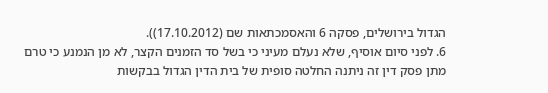הגדול בירושלים, פסקה 6 והאסמכתאות שם (17.10.2012)).
6. לפני סיום אוסיף, שלא נעלם מעיני כי בשל סד הזמנים הקצר, לא מן הנמנע כי טרם מתן פסק דין זה ניתנה החלטה סופית של בית הדין הגדול בבקשות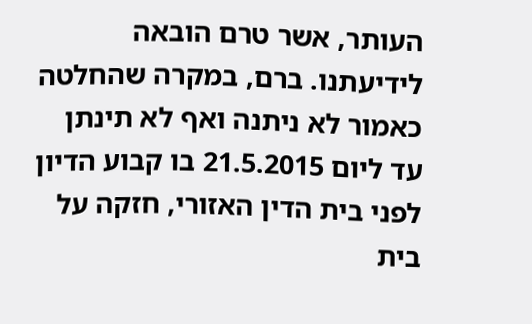העותר, אשר טרם הובאה לידיעתנו. ברם, במקרה שהחלטה כאמור לא ניתנה ואף לא תינתן עד ליום 21.5.2015 בו קבוע הדיון לפני בית הדין האזורי, חזקה על בית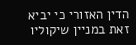הדין האזורי כי יביא זאת במניין שיקוליו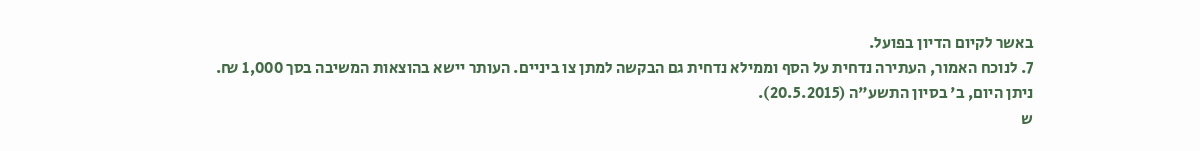באשר לקיום הדיון בפועל.
7. לנוכח האמור, העתירה נדחית על הסף וממילא נדחית גם הבקשה למתן צו ביניים. העותר יישא בהוצאות המשיבה בסך 1,000 ₪.
ניתן היום, ב' בסיון התשע"ה (20.5.2015).
ש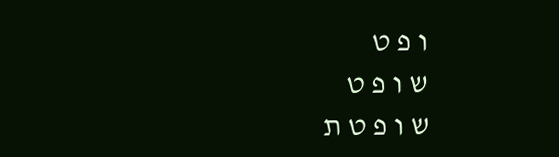ו פ ט
ש ו פ ט
ש ו פ ט ת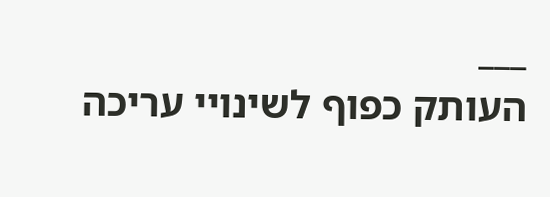___
העותק כפוף לשינויי עריכה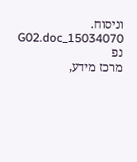וניסוח. 15034070_G02.doc נפ
מרכז מידע,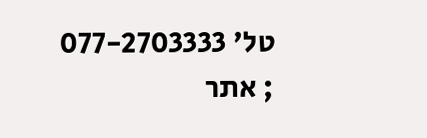טל' 077-2703333 ; אתר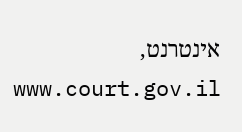אינטרנט, www.court.gov.il